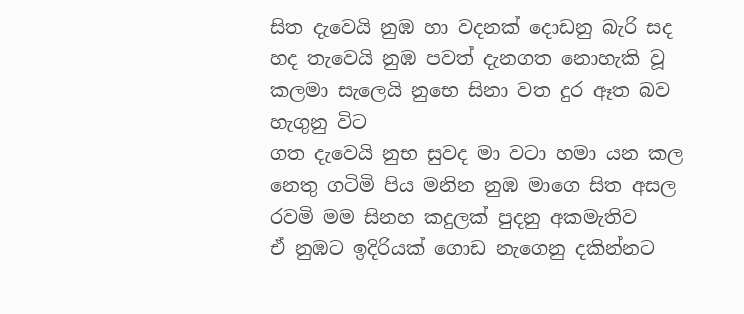සිත දැවෙයි නුඹ හා වදනක් දොඩනු බැරි සද
හද තැවෙයි නුඹ පවත් දැනගත නොහැකි වූ කලමා සැලෙයි නුභෙ සිනා වත දුර ඈත බව හැගුනු විට
ගත දැවෙයි නුභ සුවද මා වටා හමා යන කල
නෙතු ගටිමි පිය මනින නුඹ මාගෙ සිත අසල
රවමි මම සිනහ කදුලක් පුදනු අකමැතිව
ඒ නුඹට ඉදිරියක් ගොඩ නැගෙනු දකින්නට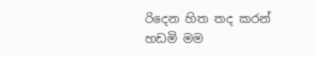රිදෙන හිත තද කරන් හඩමි මම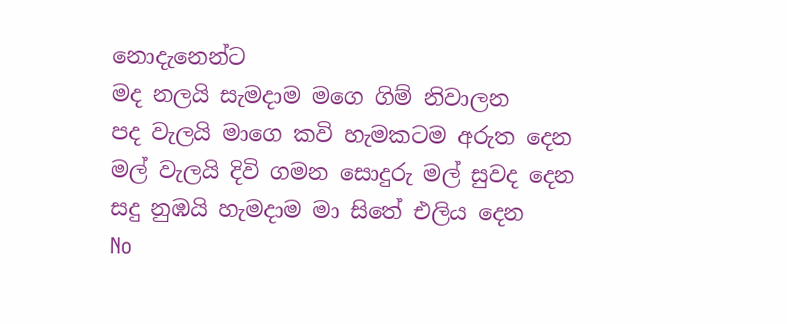නොදැනෙන්ට
මද නලයි සැමදාම මගෙ ගිම් නිවාලන
පද වැලයි මාගෙ කවි හැමකටම අරුත දෙන
මල් වැලයි දිවි ගමන සොදුරු මල් සුවද දෙන
සදු නුඹයි හැමදාම මා සිතේ එලිය දෙන
No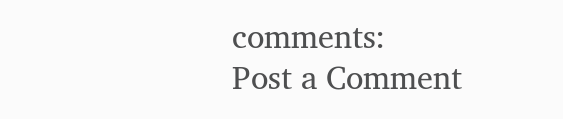comments:
Post a Comment